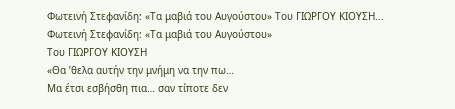Φωτεινή Στεφανίδη: «Τα μαβιά του Αυγούστου» Του ΓΙΩΡΓΟΥ ΚΙΟΥΣΗ...
Φωτεινή Στεφανίδη: «Τα μαβιά του Αυγούστου»
Του ΓΙΩΡΓΟΥ ΚΙΟΥΣΗ
«Θα ’θελα αυτήν την μνήμη να την πω…
Μα έτσι εσβήσθη πια… σαν τίποτε δεν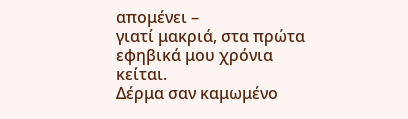απομένει –
γιατί μακριά, στα πρώτα εφηβικά μου χρόνια κείται.
Δέρμα σαν καμωμένο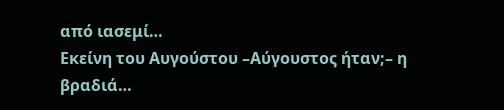από ιασεμί…
Εκείνη του Αυγούστου –Αύγουστος ήταν;– η βραδιά…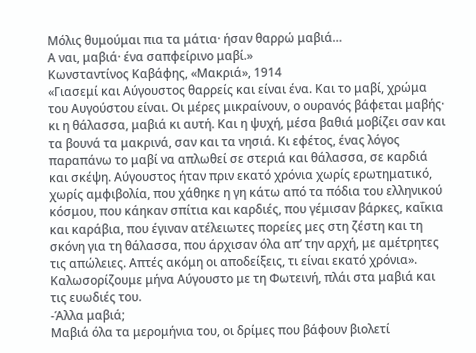Μόλις θυμούμαι πια τα μάτια· ήσαν θαρρώ μαβιά…
Α ναι, μαβιά· ένα σαπφείρινο μαβί.»
Κωνσταντίνος Καβάφης, «Μακριά», 1914
«Γιασεμί και Αύγουστος θαρρείς και είναι ένα. Και το μαβί, χρώμα του Αυγούστου είναι. Οι μέρες μικραίνουν, ο ουρανός βάφεται μαβής· κι η θάλασσα, μαβιά κι αυτή. Και η ψυχή, μέσα βαθιά μοβίζει σαν και τα βουνά τα μακρινά, σαν και τα νησιά. Κι εφέτος, ένας λόγος παραπάνω το μαβί να απλωθεί σε στεριά και θάλασσα, σε καρδιά και σκέψη. Αύγουστος ήταν πριν εκατό χρόνια χωρίς ερωτηματικό, χωρίς αμφιβολία, που χάθηκε η γη κάτω από τα πόδια του ελληνικού κόσμου, που κάηκαν σπίτια και καρδιές, που γέμισαν βάρκες, καΐκια και καράβια, που έγιναν ατέλειωτες πορείες μες στη ζέστη και τη σκόνη για τη θάλασσα, που άρχισαν όλα απ’ την αρχή, με αμέτρητες τις απώλειες. Απτές ακόμη οι αποδείξεις, τι είναι εκατό χρόνια». Καλωσορίζουμε μήνα Αύγουστο με τη Φωτεινή, πλάι στα μαβιά και τις ευωδιές του.
-Άλλα μαβιά;
Μαβιά όλα τα μερομήνια του, οι δρίμες που βάφουν βιολετί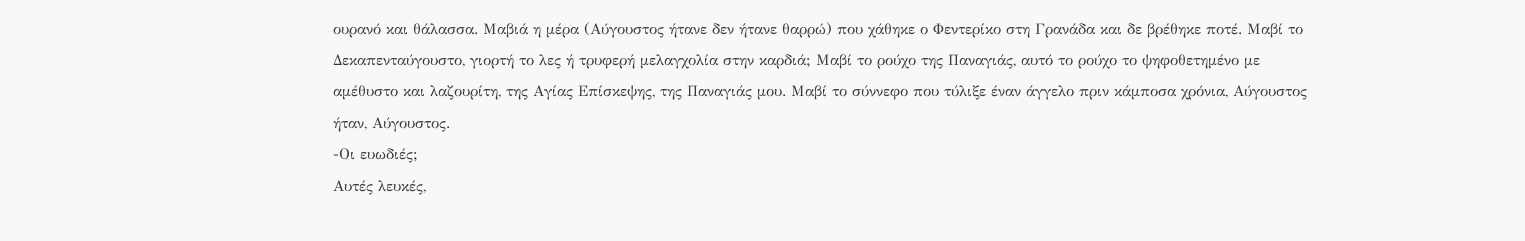ουρανό και θάλασσα. Μαβιά η μέρα (Αύγουστος ήτανε δεν ήτανε θαρρώ) που χάθηκε ο Φεντερίκο στη Γρανάδα και δε βρέθηκε ποτέ. Μαβί το Δεκαπενταύγουστο, γιορτή το λες ή τρυφερή μελαγχολία στην καρδιά; Μαβί το ρούχο της Παναγιάς, αυτό το ρούχο το ψηφοθετημένο με αμέθυστο και λαζουρίτη, της Αγίας Επίσκεψης, της Παναγιάς μου. Μαβί το σύννεφο που τύλιξε έναν άγγελο πριν κάμποσα χρόνια, Αύγουστος ήταν, Αύγουστος.
-Οι ευωδιές;
Αυτές λευκές,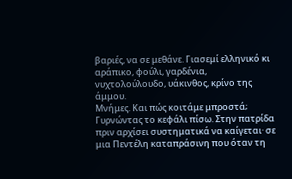βαριές, να σε μεθάνε. Γιασεμί ελληνικό κι αράπικο, φούλι, γαρδένια, νυχτολούλουδο, υάκινθος, κρίνο της άμμου.
Μνήμες. Και πώς κοιτάμε μπροστά;
Γυρνώντας το κεφάλι πίσω. Στην πατρίδα πριν αρχίσει συστηματικά να καίγεται· σε μια Πεντέλη καταπράσινη που όταν τη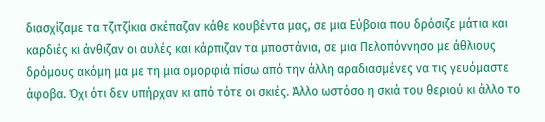διασχίζαμε τα τζιτζίκια σκέπαζαν κάθε κουβέντα μας, σε μια Εύβοια που δρόσιζε μάτια και καρδιές κι άνθιζαν οι αυλές και κάρπιζαν τα μποστάνια, σε μια Πελοπόννησο με άθλιους δρόμους ακόμη μα με τη μια ομορφιά πίσω από την άλλη αραδιασμένες να τις γευόμαστε άφοβα. Όχι ότι δεν υπήρχαν κι από τότε οι σκιές. Άλλο ωστόσο η σκιά του θεριού κι άλλο το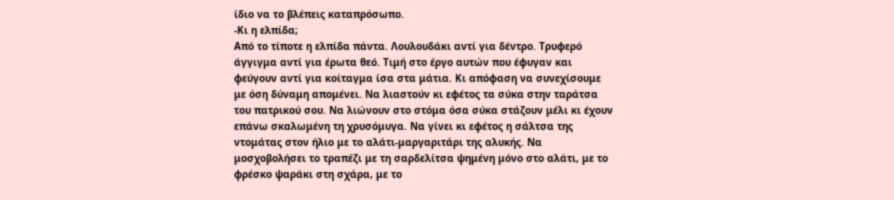ίδιο να το βλέπεις καταπρόσωπο.
-Κι η ελπίδα;
Από το τίποτε η ελπίδα πάντα. Λουλουδάκι αντί για δέντρο. Τρυφερό άγγιγμα αντί για έρωτα θεό. Τιμή στο έργο αυτών που έφυγαν και φεύγουν αντί για κοίταγμα ίσα στα μάτια. Κι απόφαση να συνεχίσουμε με όση δύναμη απομένει. Να λιαστούν κι εφέτος τα σύκα στην ταράτσα του πατρικού σου. Να λιώνουν στο στόμα όσα σύκα στάζουν μέλι κι έχουν επάνω σκαλωμένη τη χρυσόμυγα. Να γίνει κι εφέτος η σάλτσα της ντομάτας στον ήλιο με το αλάτι-μαργαριτάρι της αλυκής. Να μοσχοβολήσει το τραπέζι με τη σαρδελίτσα ψημένη μόνο στο αλάτι, με το φρέσκο ψαράκι στη σχάρα, με το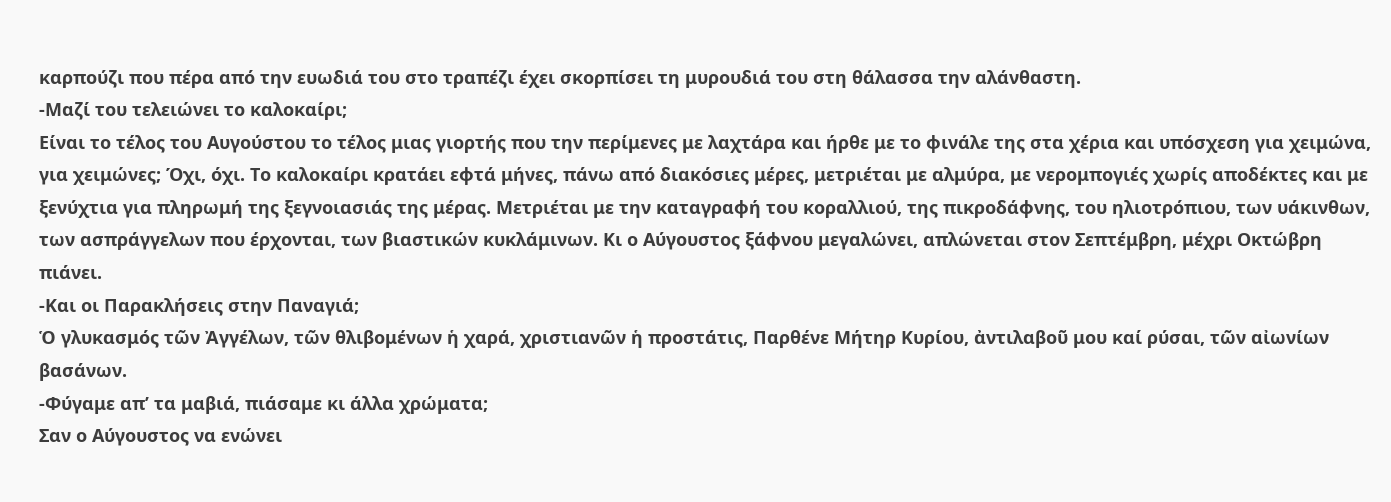καρπούζι που πέρα από την ευωδιά του στο τραπέζι έχει σκορπίσει τη μυρουδιά του στη θάλασσα την αλάνθαστη.
-Μαζί του τελειώνει το καλοκαίρι;
Είναι το τέλος του Αυγούστου το τέλος μιας γιορτής που την περίμενες με λαχτάρα και ήρθε με το φινάλε της στα χέρια και υπόσχεση για χειμώνα, για χειμώνες; Όχι, όχι. Το καλοκαίρι κρατάει εφτά μήνες, πάνω από διακόσιες μέρες, μετριέται με αλμύρα, με νερομπογιές χωρίς αποδέκτες και με ξενύχτια για πληρωμή της ξεγνοιασιάς της μέρας. Μετριέται με την καταγραφή του κοραλλιού, της πικροδάφνης, του ηλιοτρόπιου, των υάκινθων, των ασπράγγελων που έρχονται, των βιαστικών κυκλάμινων. Κι ο Αύγουστος ξάφνου μεγαλώνει, απλώνεται στον Σεπτέμβρη, μέχρι Οκτώβρη πιάνει.
-Και οι Παρακλήσεις στην Παναγιά;
Ὁ γλυκασμός τῶν Ἀγγέλων, τῶν θλιβομένων ἡ χαρά, χριστιανῶν ἡ προστάτις, Παρθένε Μήτηρ Κυρίου, ἀντιλαβοῦ μου καί ρύσαι, τῶν αἰωνίων βασάνων.
-Φύγαμε απ’ τα μαβιά, πιάσαμε κι άλλα χρώματα;
Σαν ο Αύγουστος να ενώνει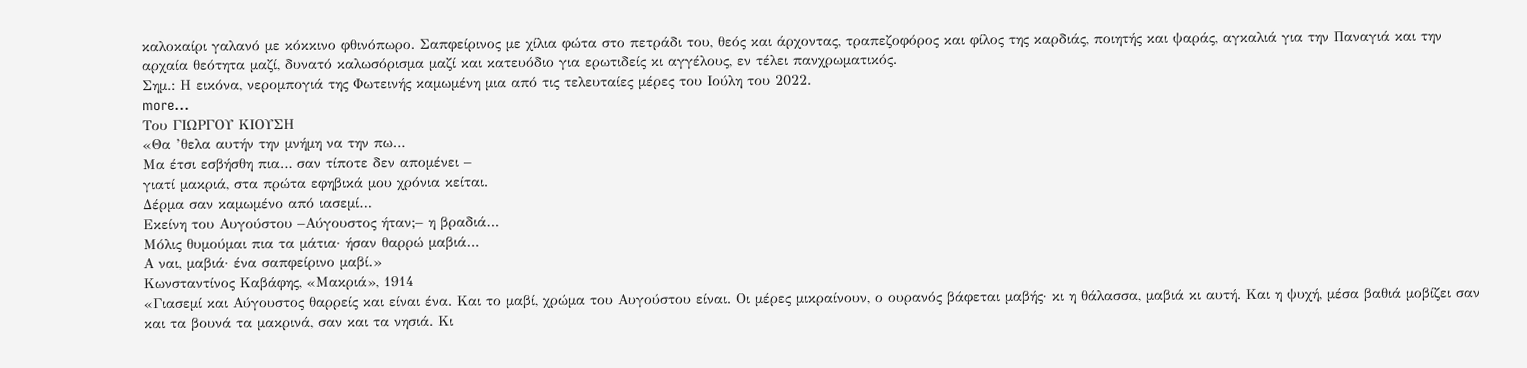καλοκαίρι γαλανό με κόκκινο φθινόπωρο. Σαπφείρινος με χίλια φώτα στο πετράδι του, θεός και άρχοντας, τραπεζοφόρος και φίλος της καρδιάς, ποιητής και ψαράς, αγκαλιά για την Παναγιά και την αρχαία θεότητα μαζί, δυνατό καλωσόρισμα μαζί και κατευόδιο για ερωτιδείς κι αγγέλους, εν τέλει πανχρωματικός.
Σημ.: Η εικόνα, νερομπογιά της Φωτεινής καμωμένη μια από τις τελευταίες μέρες του Ιούλη του 2022.
more...
Του ΓΙΩΡΓΟΥ ΚΙΟΥΣΗ
«Θα ’θελα αυτήν την μνήμη να την πω…
Μα έτσι εσβήσθη πια… σαν τίποτε δεν απομένει –
γιατί μακριά, στα πρώτα εφηβικά μου χρόνια κείται.
Δέρμα σαν καμωμένο από ιασεμί…
Εκείνη του Αυγούστου –Αύγουστος ήταν;– η βραδιά…
Μόλις θυμούμαι πια τα μάτια· ήσαν θαρρώ μαβιά…
Α ναι, μαβιά· ένα σαπφείρινο μαβί.»
Κωνσταντίνος Καβάφης, «Μακριά», 1914
«Γιασεμί και Αύγουστος θαρρείς και είναι ένα. Και το μαβί, χρώμα του Αυγούστου είναι. Οι μέρες μικραίνουν, ο ουρανός βάφεται μαβής· κι η θάλασσα, μαβιά κι αυτή. Και η ψυχή, μέσα βαθιά μοβίζει σαν και τα βουνά τα μακρινά, σαν και τα νησιά. Κι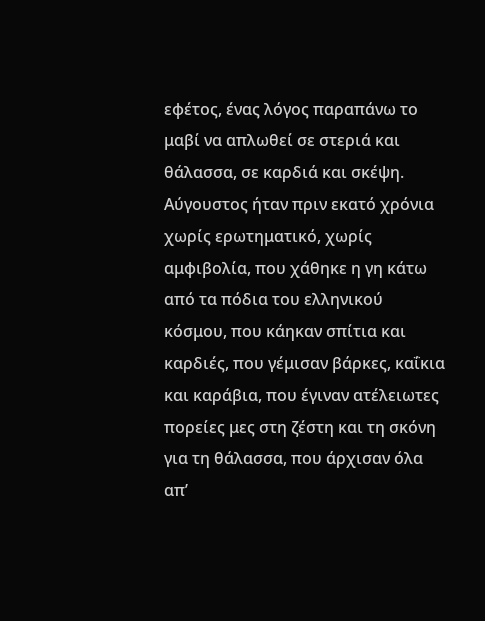εφέτος, ένας λόγος παραπάνω το μαβί να απλωθεί σε στεριά και θάλασσα, σε καρδιά και σκέψη. Αύγουστος ήταν πριν εκατό χρόνια χωρίς ερωτηματικό, χωρίς αμφιβολία, που χάθηκε η γη κάτω από τα πόδια του ελληνικού κόσμου, που κάηκαν σπίτια και καρδιές, που γέμισαν βάρκες, καΐκια και καράβια, που έγιναν ατέλειωτες πορείες μες στη ζέστη και τη σκόνη για τη θάλασσα, που άρχισαν όλα απ’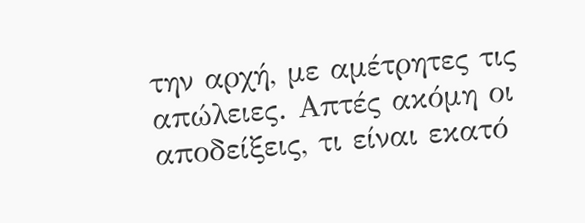την αρχή, με αμέτρητες τις απώλειες. Απτές ακόμη οι αποδείξεις, τι είναι εκατό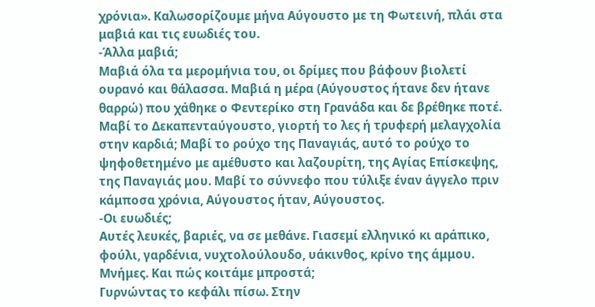χρόνια». Καλωσορίζουμε μήνα Αύγουστο με τη Φωτεινή, πλάι στα μαβιά και τις ευωδιές του.
-Άλλα μαβιά;
Μαβιά όλα τα μερομήνια του, οι δρίμες που βάφουν βιολετί ουρανό και θάλασσα. Μαβιά η μέρα (Αύγουστος ήτανε δεν ήτανε θαρρώ) που χάθηκε ο Φεντερίκο στη Γρανάδα και δε βρέθηκε ποτέ. Μαβί το Δεκαπενταύγουστο, γιορτή το λες ή τρυφερή μελαγχολία στην καρδιά; Μαβί το ρούχο της Παναγιάς, αυτό το ρούχο το ψηφοθετημένο με αμέθυστο και λαζουρίτη, της Αγίας Επίσκεψης, της Παναγιάς μου. Μαβί το σύννεφο που τύλιξε έναν άγγελο πριν κάμποσα χρόνια, Αύγουστος ήταν, Αύγουστος.
-Οι ευωδιές;
Αυτές λευκές, βαριές, να σε μεθάνε. Γιασεμί ελληνικό κι αράπικο, φούλι, γαρδένια, νυχτολούλουδο, υάκινθος, κρίνο της άμμου.
Μνήμες. Και πώς κοιτάμε μπροστά;
Γυρνώντας το κεφάλι πίσω. Στην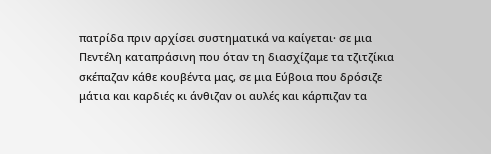πατρίδα πριν αρχίσει συστηματικά να καίγεται· σε μια Πεντέλη καταπράσινη που όταν τη διασχίζαμε τα τζιτζίκια σκέπαζαν κάθε κουβέντα μας, σε μια Εύβοια που δρόσιζε μάτια και καρδιές κι άνθιζαν οι αυλές και κάρπιζαν τα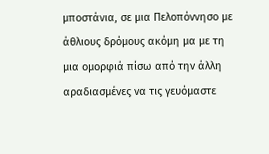μποστάνια, σε μια Πελοπόννησο με άθλιους δρόμους ακόμη μα με τη μια ομορφιά πίσω από την άλλη αραδιασμένες να τις γευόμαστε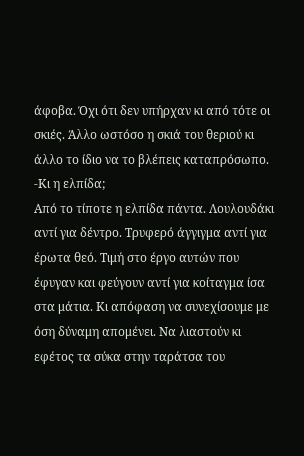άφοβα. Όχι ότι δεν υπήρχαν κι από τότε οι σκιές. Άλλο ωστόσο η σκιά του θεριού κι άλλο το ίδιο να το βλέπεις καταπρόσωπο.
-Κι η ελπίδα;
Από το τίποτε η ελπίδα πάντα. Λουλουδάκι αντί για δέντρο. Τρυφερό άγγιγμα αντί για έρωτα θεό. Τιμή στο έργο αυτών που έφυγαν και φεύγουν αντί για κοίταγμα ίσα στα μάτια. Κι απόφαση να συνεχίσουμε με όση δύναμη απομένει. Να λιαστούν κι εφέτος τα σύκα στην ταράτσα του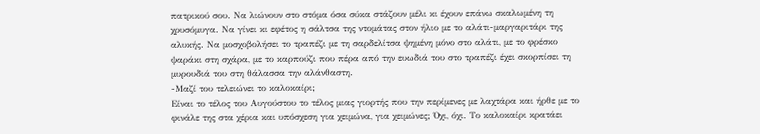πατρικού σου. Να λιώνουν στο στόμα όσα σύκα στάζουν μέλι κι έχουν επάνω σκαλωμένη τη χρυσόμυγα. Να γίνει κι εφέτος η σάλτσα της ντομάτας στον ήλιο με το αλάτι-μαργαριτάρι της αλυκής. Να μοσχοβολήσει το τραπέζι με τη σαρδελίτσα ψημένη μόνο στο αλάτι, με το φρέσκο ψαράκι στη σχάρα, με το καρπούζι που πέρα από την ευωδιά του στο τραπέζι έχει σκορπίσει τη μυρουδιά του στη θάλασσα την αλάνθαστη.
-Μαζί του τελειώνει το καλοκαίρι;
Είναι το τέλος του Αυγούστου το τέλος μιας γιορτής που την περίμενες με λαχτάρα και ήρθε με το φινάλε της στα χέρια και υπόσχεση για χειμώνα, για χειμώνες; Όχι, όχι. Το καλοκαίρι κρατάει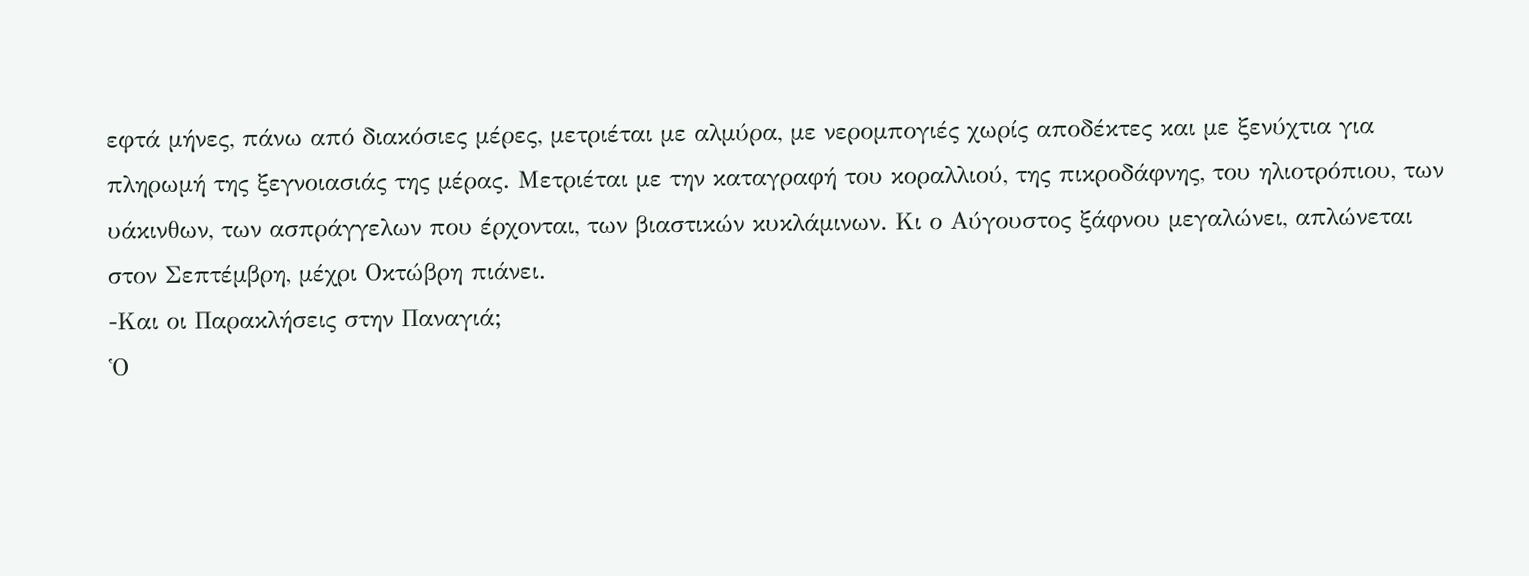εφτά μήνες, πάνω από διακόσιες μέρες, μετριέται με αλμύρα, με νερομπογιές χωρίς αποδέκτες και με ξενύχτια για πληρωμή της ξεγνοιασιάς της μέρας. Μετριέται με την καταγραφή του κοραλλιού, της πικροδάφνης, του ηλιοτρόπιου, των υάκινθων, των ασπράγγελων που έρχονται, των βιαστικών κυκλάμινων. Κι ο Αύγουστος ξάφνου μεγαλώνει, απλώνεται στον Σεπτέμβρη, μέχρι Οκτώβρη πιάνει.
-Και οι Παρακλήσεις στην Παναγιά;
Ὁ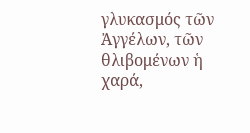γλυκασμός τῶν Ἀγγέλων, τῶν θλιβομένων ἡ χαρά,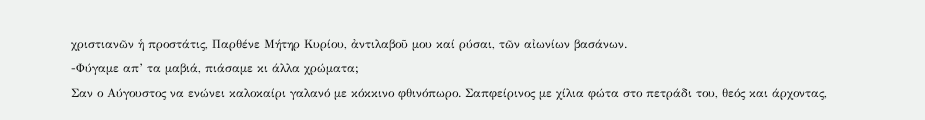χριστιανῶν ἡ προστάτις, Παρθένε Μήτηρ Κυρίου, ἀντιλαβοῦ μου καί ρύσαι, τῶν αἰωνίων βασάνων.
-Φύγαμε απ’ τα μαβιά, πιάσαμε κι άλλα χρώματα;
Σαν ο Αύγουστος να ενώνει καλοκαίρι γαλανό με κόκκινο φθινόπωρο. Σαπφείρινος με χίλια φώτα στο πετράδι του, θεός και άρχοντας,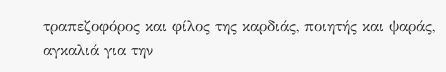τραπεζοφόρος και φίλος της καρδιάς, ποιητής και ψαράς, αγκαλιά για την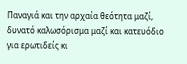Παναγιά και την αρχαία θεότητα μαζί, δυνατό καλωσόρισμα μαζί και κατευόδιο για ερωτιδείς κι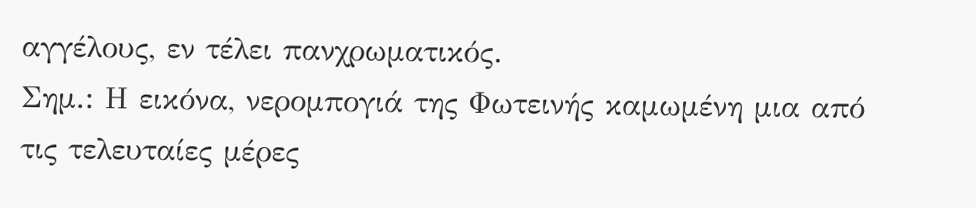αγγέλους, εν τέλει πανχρωματικός.
Σημ.: Η εικόνα, νερομπογιά της Φωτεινής καμωμένη μια από τις τελευταίες μέρες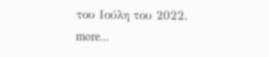του Ιούλη του 2022.
more...